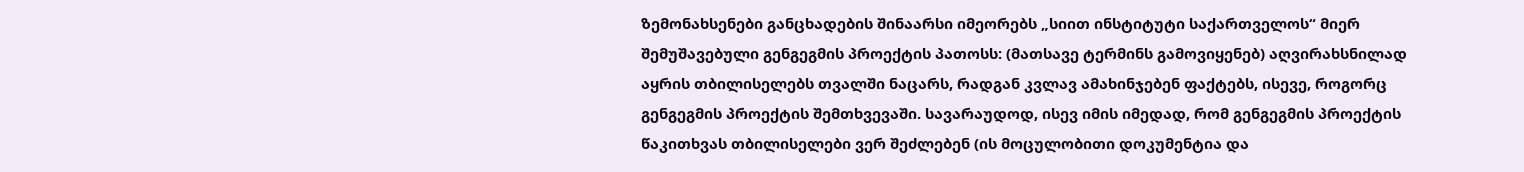ზემონახსენები განცხადების შინაარსი იმეორებს „სიით ინსტიტუტი საქართველოს“ მიერ შემუშავებული გენგეგმის პროექტის პათოსს: (მათსავე ტერმინს გამოვიყენებ) აღვირახსნილად აყრის თბილისელებს თვალში ნაცარს, რადგან კვლავ ამახინჯებენ ფაქტებს, ისევე, როგორც გენგეგმის პროექტის შემთხვევაში. სავარაუდოდ, ისევ იმის იმედად, რომ გენგეგმის პროექტის წაკითხვას თბილისელები ვერ შეძლებენ (ის მოცულობითი დოკუმენტია და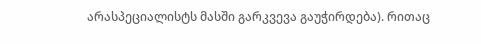არასპეციალისტს მასში გარკვევა გაუჭირდება). რითაც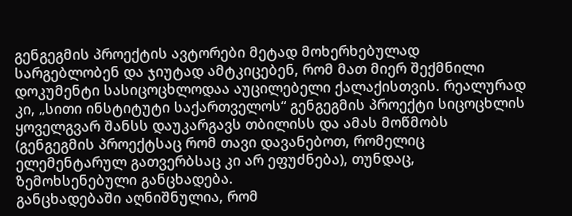გენგეგმის პროექტის ავტორები მეტად მოხერხებულად სარგებლობენ და ჯიუტად ამტკიცებენ, რომ მათ მიერ შექმნილი დოკუმენტი სასიცოცხლოდაა აუცილებელი ქალაქისთვის. რეალურად კი, „სითი ინსტიტუტი საქართველოს“ გენგეგმის პროექტი სიცოცხლის ყოველგვარ შანსს დაუკარგავს თბილისს და ამას მოწმობს (გენგეგმის პროექტსაც რომ თავი დავანებოთ, რომელიც ელემენტარულ გათვერბსაც კი არ ეფუძნება), თუნდაც, ზემოხსენებული განცხადება.
განცხადებაში აღნიშნულია, რომ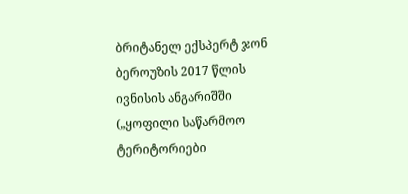ბრიტანელ ექსპერტ ჯონ ბეროუზის 2017 წლის ივნისის ანგარიშში („ყოფილი საწარმოო ტერიტორიები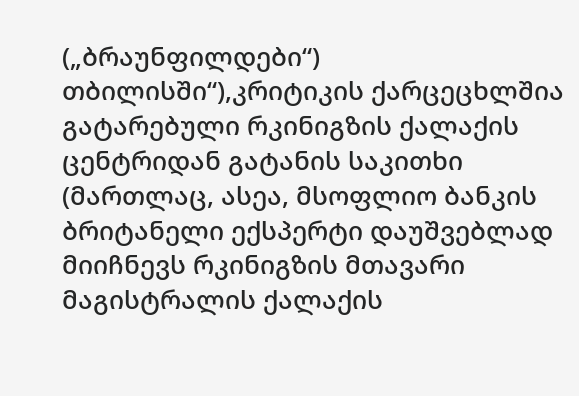(„ბრაუნფილდები“) თბილისში“),კრიტიკის ქარცეცხლშია გატარებული რკინიგზის ქალაქის ცენტრიდან გატანის საკითხი (მართლაც, ასეა, მსოფლიო ბანკის ბრიტანელი ექსპერტი დაუშვებლად მიიჩნევს რკინიგზის მთავარი მაგისტრალის ქალაქის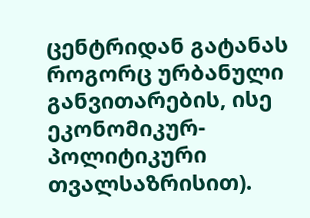ცენტრიდან გატანას როგორც ურბანული განვითარების, ისე ეკონომიკურ-პოლიტიკური თვალსაზრისით).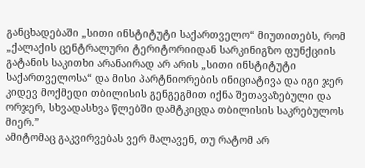განცხადებაში „სითი ინსტიტუტი საქართველო“ მიუთითებს, რომ „ქალაქის ცენტრალური ტერიტორიიდან სარკინიგზო ფუნქციის გატანის საკითხი არანაირად არ არის „სითი ინსტიტუტი საქართველოსა“ და მისი პარტნიორების ინიციატივა და იგი ჯერ კიდევ მოქმედი თბილისის გენგეგმით იქნა შეთავაზებული და ორჯერ, სხვადასხვა წლებში დამტკიცდა თბილისის საკრებულოს მიერ.”
ამიტომაც გაკვირვებას ვერ მალავენ, თუ რატომ არ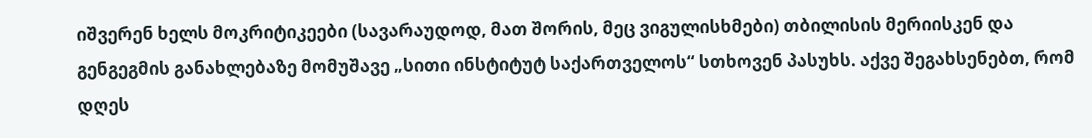იშვერენ ხელს მოკრიტიკეები (სავარაუდოდ, მათ შორის, მეც ვიგულისხმები) თბილისის მერიისკენ და გენგეგმის განახლებაზე მომუშავე „სითი ინსტიტუტ საქართველოს“ სთხოვენ პასუხს. აქვე შეგახსენებთ, რომ დღეს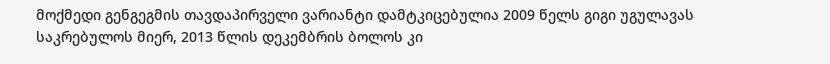მოქმედი გენგეგმის თავდაპირველი ვარიანტი დამტკიცებულია 2009 წელს გიგი უგულავას საკრებულოს მიერ, 2013 წლის დეკემბრის ბოლოს კი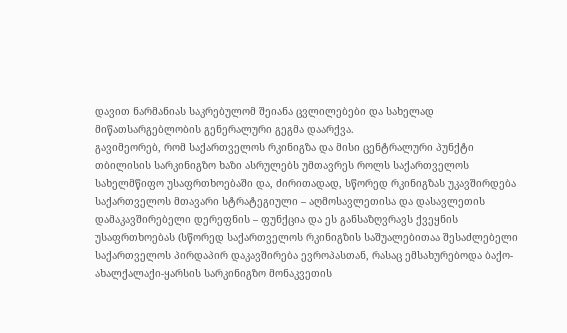დავით ნარმანიას საკრებულომ შეიანა ცვლილებები და სახელად მიწათსარგებლობის გენერალური გეგმა დაარქვა.
გავიმეორებ, რომ საქართველოს რკინიგზა და მისი ცენტრალური პუნქტი თბილისის სარკინიგზო ხაზი ასრულებს უმთავრეს როლს საქართველოს სახელმწიფო უსაფრთხოებაში და, ძირითადად, სწორედ რკინიგზას უკავშირდება საქართველოს მთავარი სტრატეგიული – აღმოსავლეთისა და დასავლეთის დამაკავშირებელი დერეფნის – ფუნქცია და ეს განსაზღვრავს ქვეყნის უსაფრთხოებას (სწორედ საქართველოს რკინიგზის საშუალებითაა შესაძლებელი საქართველოს პირდაპირ დაკავშირება ევროპასთან, რასაც ემსახურებოდა ბაქო-ახალქალაქი-ყარსის სარკინიგზო მონაკვეთის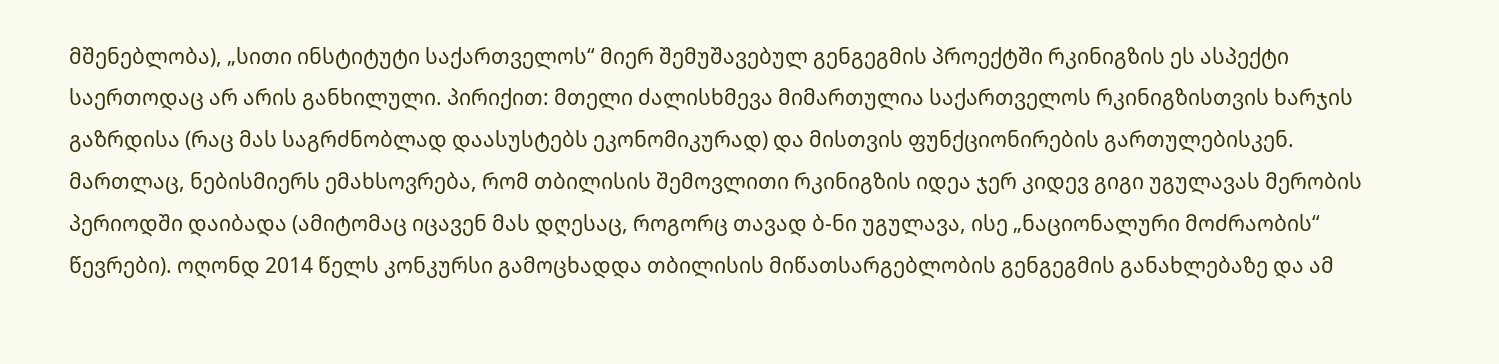მშენებლობა), „სითი ინსტიტუტი საქართველოს“ მიერ შემუშავებულ გენგეგმის პროექტში რკინიგზის ეს ასპექტი საერთოდაც არ არის განხილული. პირიქით: მთელი ძალისხმევა მიმართულია საქართველოს რკინიგზისთვის ხარჯის გაზრდისა (რაც მას საგრძნობლად დაასუსტებს ეკონომიკურად) და მისთვის ფუნქციონირების გართულებისკენ.
მართლაც, ნებისმიერს ემახსოვრება, რომ თბილისის შემოვლითი რკინიგზის იდეა ჯერ კიდევ გიგი უგულავას მერობის პერიოდში დაიბადა (ამიტომაც იცავენ მას დღესაც, როგორც თავად ბ-ნი უგულავა, ისე „ნაციონალური მოძრაობის“ წევრები). ოღონდ 2014 წელს კონკურსი გამოცხადდა თბილისის მიწათსარგებლობის გენგეგმის განახლებაზე და ამ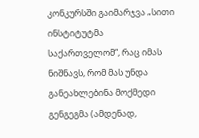კონკურსში გაიმარჯვა „სითი ინსტიტუტმა საქართველომ“, რაც იმას ნიშნავს, რომ მას უნდა განეახლებინა მოქმედი გენგეგმა (ამდენად,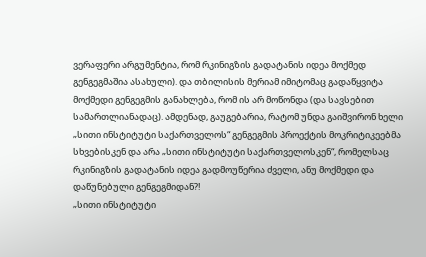ვერაფერი არგუმენტია, რომ რკინიგზის გადატანის იდეა მოქმედ გენგეგმაშია ასახული). და თბილისის მერიამ იმიტომაც გადაწყვიტა მოქმედი გენგეგმის განახლება, რომ ის არ მოწონდა (და სავსებით სამართლიანადაც). ამდენად, გაუგებარია, რატომ უნდა გაიშვირონ ხელი „სითი ინსტიტუტი საქართველოს“ გენგეგმის პროექტის მოკრიტიკეებმა სხვებისკენ და არა „სითი ინსტიტუტი საქართველოსკენ“, რომელსაც რკინიგზის გადატანის იდეა გადმოუწერია ძველი, ანუ მოქმედი და დაწუნებული გენგეგმიდან?!
„სითი ინსტიტუტი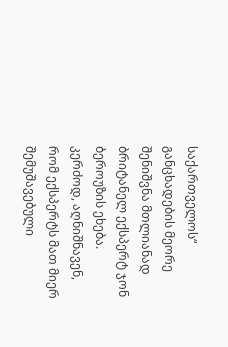საქართველოს“ განცხადების მეორე შენიშვნა მთლიანად ბრიტანელ ექსპერტ ჯონ ბეროუზის ეხება. კერძოდ, აღნიშნავენ, რომ ექსპერტს მათ მიერ შემუშავებული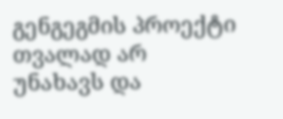გენგეგმის პროექტი თვალად არ უნახავს და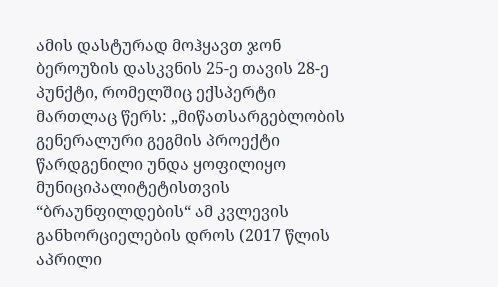ამის დასტურად მოჰყავთ ჯონ ბეროუზის დასკვნის 25-ე თავის 28-ე პუნქტი, რომელშიც ექსპერტი მართლაც წერს: „მიწათსარგებლობის გენერალური გეგმის პროექტი წარდგენილი უნდა ყოფილიყო მუნიციპალიტეტისთვის “ბრაუნფილდების“ ამ კვლევის განხორციელების დროს (2017 წლის აპრილი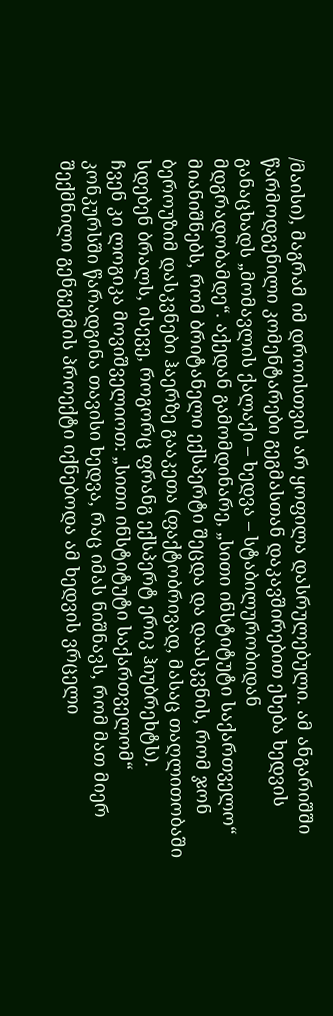/მაისი), მაგრამ იმ დროისთვის არ ყოფილა დასრულებული. ამ ანგარიშში წარმოდგენილი კომენტარები გეგმასთან დაკავშირებით ეხება ხედვის განაცხადს „მომავლის ქალაქი – ხედვა – სტაბილურობიდან მდგრადობამდე“. აქედან გამომდინარე, „სითი ინსტიტუტი საქართველო“ მიანიშნებს, რომ ბრიტანელი ექსპერტი შეცდა და დაასკვნის, რომ ჯონ ბეროუზიმ დასკვნები ჰაერზე გააკეთა (ფაქტობრივად, მასაც თაღლითობაში სდებენ ბრალს, ისევე, როგორც ფრანგ ექსპერტ ერიკ ჰიუბრეხტს).
ჩვენ კი ლოგიკა მოვიშველიოთ: „სითი ინსტიტუტი საქართველომ“ კონკურსში წარადგინა თავისი ხედვა, რაც იმას ნიშნავს, რომ მათ მიერ შექმნილი გენგეგმის პროექტი იქნებოდა ამ ხედვის ვრცელი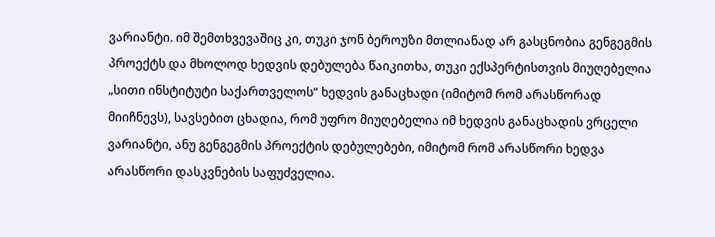ვარიანტი. იმ შემთხვევაშიც კი, თუკი ჯონ ბეროუზი მთლიანად არ გასცნობია გენგეგმის პროექტს და მხოლოდ ხედვის დებულება წაიკითხა, თუკი ექსპერტისთვის მიუღებელია „სითი ინსტიტუტი საქართველოს“ ხედვის განაცხადი (იმიტომ რომ არასწორად მიიჩნევს), სავსებით ცხადია, რომ უფრო მიუღებელია იმ ხედვის განაცხადის ვრცელი ვარიანტი, ანუ გენგეგმის პროექტის დებულებები, იმიტომ რომ არასწორი ხედვა არასწორი დასკვნების საფუძველია.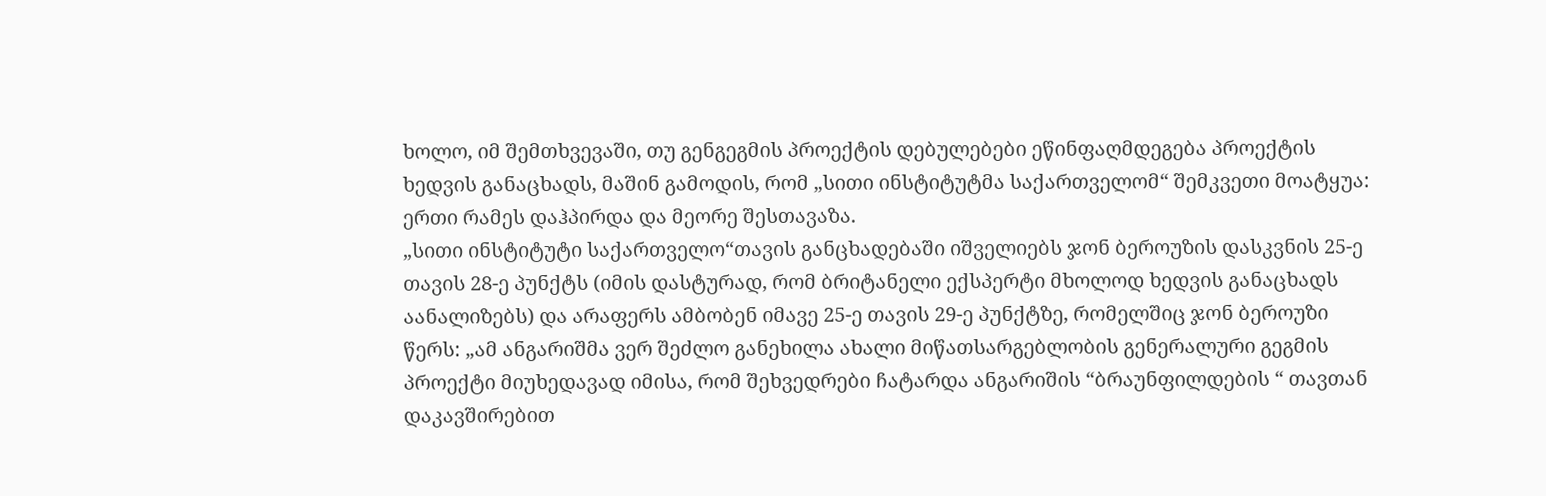ხოლო, იმ შემთხვევაში, თუ გენგეგმის პროექტის დებულებები ეწინფაღმდეგება პროექტის ხედვის განაცხადს, მაშინ გამოდის, რომ „სითი ინსტიტუტმა საქართველომ“ შემკვეთი მოატყუა: ერთი რამეს დაჰპირდა და მეორე შესთავაზა.
„სითი ინსტიტუტი საქართველო“თავის განცხადებაში იშველიებს ჯონ ბეროუზის დასკვნის 25-ე თავის 28-ე პუნქტს (იმის დასტურად, რომ ბრიტანელი ექსპერტი მხოლოდ ხედვის განაცხადს აანალიზებს) და არაფერს ამბობენ იმავე 25-ე თავის 29-ე პუნქტზე, რომელშიც ჯონ ბეროუზი წერს: „ამ ანგარიშმა ვერ შეძლო განეხილა ახალი მიწათსარგებლობის გენერალური გეგმის პროექტი მიუხედავად იმისა, რომ შეხვედრები ჩატარდა ანგარიშის “ბრაუნფილდების “ თავთან დაკავშირებით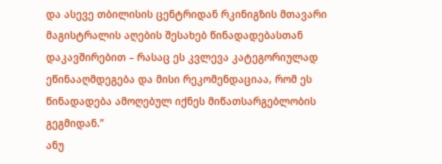და ასევე თბილისის ცენტრიდან რკინიგზის მთავარი მაგისტრალის აღების შესახებ წინადადებასთან დაკავშირებით – რასაც ეს კვლევა კატეგორიულად ეწინააღმდეგება და მისი რეკომენდაციაა, რომ ეს წინადადება ამოღებულ იქნეს მიწათსარგებლობის გეგმიდან.”
ანუ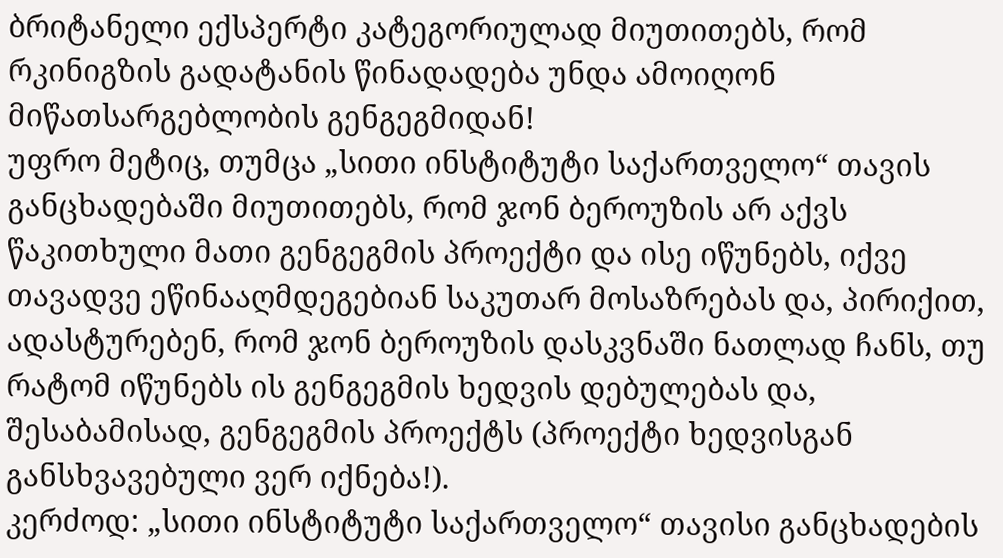ბრიტანელი ექსპერტი კატეგორიულად მიუთითებს, რომ რკინიგზის გადატანის წინადადება უნდა ამოიღონ მიწათსარგებლობის გენგეგმიდან!
უფრო მეტიც, თუმცა „სითი ინსტიტუტი საქართველო“ თავის განცხადებაში მიუთითებს, რომ ჯონ ბეროუზის არ აქვს წაკითხული მათი გენგეგმის პროექტი და ისე იწუნებს, იქვე თავადვე ეწინააღმდეგებიან საკუთარ მოსაზრებას და, პირიქით, ადასტურებენ, რომ ჯონ ბეროუზის დასკვნაში ნათლად ჩანს, თუ რატომ იწუნებს ის გენგეგმის ხედვის დებულებას და, შესაბამისად, გენგეგმის პროექტს (პროექტი ხედვისგან განსხვავებული ვერ იქნება!).
კერძოდ: „სითი ინსტიტუტი საქართველო“ თავისი განცხადების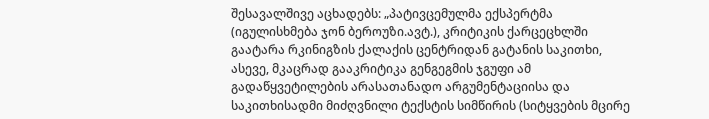შესავალშივე აცხადებს: „პატივცემულმა ექსპერტმა (იგულისხმება ჯონ ბეროუზი.ავტ.), კრიტიკის ქარცეცხლში გაატარა რკინიგზის ქალაქის ცენტრიდან გატანის საკითხი, ასევე, მკაცრად გააკრიტიკა გენგეგმის ჯგუფი ამ გადაწყვეტილების არასათანადო არგუმენტაციისა და საკითხისადმი მიძღვნილი ტექსტის სიმწირის (სიტყვების მცირე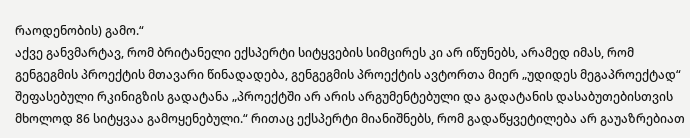რაოდენობის) გამო.“
აქვე განვმარტავ, რომ ბრიტანელი ექსპერტი სიტყვების სიმცირეს კი არ იწუნებს, არამედ იმას, რომ გენგეგმის პროექტის მთავარი წინადადება, გენგეგმის პროექტის ავტორთა მიერ „უდიდეს მეგაპროექტად“ შეფასებული რკინიგზის გადატანა „პროექტში არ არის არგუმენტებული და გადატანის დასაბუთებისთვის მხოლოდ 86 სიტყვაა გამოყენებული.“ რითაც ექსპერტი მიანიშნებს, რომ გადაწყვეტილება არ გაუაზრებიათ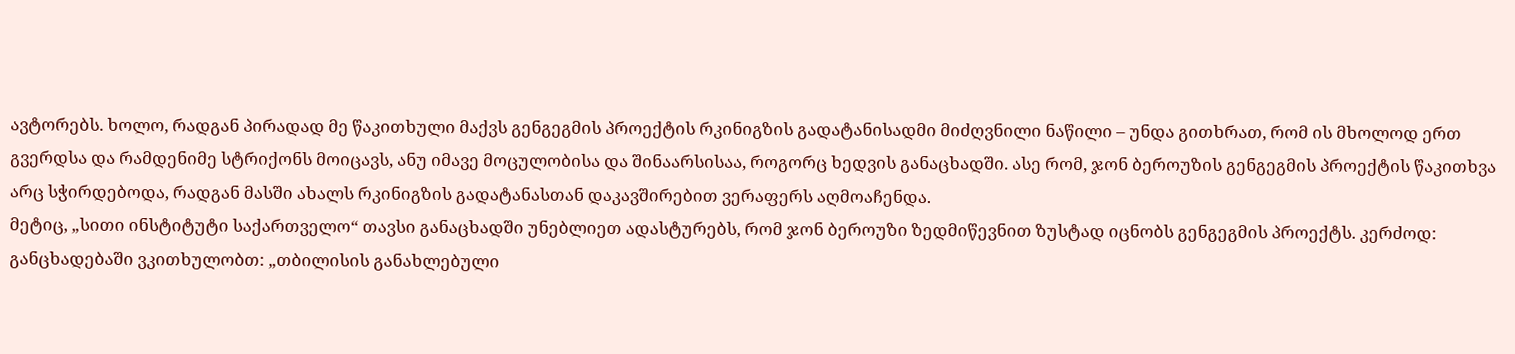ავტორებს. ხოლო, რადგან პირადად მე წაკითხული მაქვს გენგეგმის პროექტის რკინიგზის გადატანისადმი მიძღვნილი ნაწილი – უნდა გითხრათ, რომ ის მხოლოდ ერთ გვერდსა და რამდენიმე სტრიქონს მოიცავს, ანუ იმავე მოცულობისა და შინაარსისაა, როგორც ხედვის განაცხადში. ასე რომ, ჯონ ბეროუზის გენგეგმის პროექტის წაკითხვა არც სჭირდებოდა, რადგან მასში ახალს რკინიგზის გადატანასთან დაკავშირებით ვერაფერს აღმოაჩენდა.
მეტიც, „სითი ინსტიტუტი საქართველო“ თავსი განაცხადში უნებლიეთ ადასტურებს, რომ ჯონ ბეროუზი ზედმიწევნით ზუსტად იცნობს გენგეგმის პროექტს. კერძოდ:
განცხადებაში ვკითხულობთ: „თბილისის განახლებული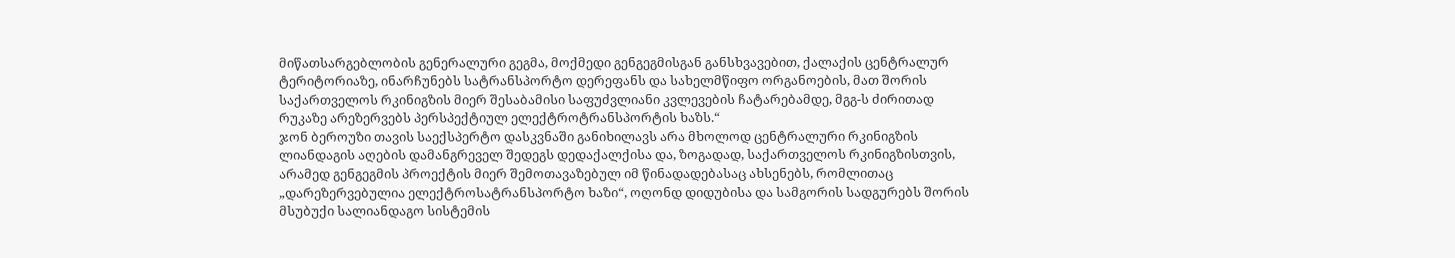მიწათსარგებლობის გენერალური გეგმა, მოქმედი გენგეგმისგან განსხვავებით, ქალაქის ცენტრალურ ტერიტორიაზე, ინარჩუნებს სატრანსპორტო დერეფანს და სახელმწიფო ორგანოების, მათ შორის საქართველოს რკინიგზის მიერ შესაბამისი საფუძვლიანი კვლევების ჩატარებამდე, მგგ-ს ძირითად რუკაზე არეზერვებს პერსპექტიულ ელექტროტრანსპორტის ხაზს.“
ჯონ ბეროუზი თავის საექსპერტო დასკვნაში განიხილავს არა მხოლოდ ცენტრალური რკინიგზის ლიანდაგის აღების დამანგრეველ შედეგს დედაქალქისა და, ზოგადად, საქართველოს რკინიგზისთვის, არამედ გენგეგმის პროექტის მიერ შემოთავაზებულ იმ წინადადებასაც ახსენებს, რომლითაც „დარეზერვებულია ელექტროსატრანსპორტო ხაზი“, ოღონდ დიდუბისა და სამგორის სადგურებს შორის მსუბუქი სალიანდაგო სისტემის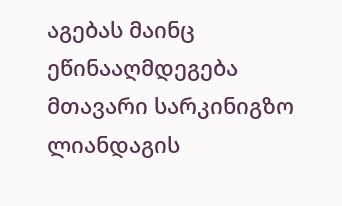აგებას მაინც ეწინააღმდეგება მთავარი სარკინიგზო ლიანდაგის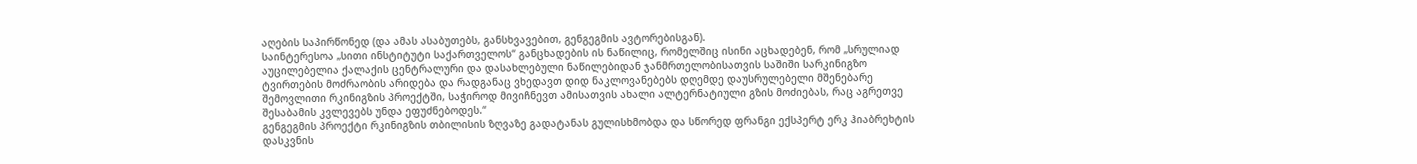აღების საპირწონედ (და ამას ასაბუთებს, განსხვავებით, გენგეგმის ავტორებისგან).
საინტერესოა „სითი ინსტიტუტი საქართველოს“ განცხადების ის ნაწილიც, რომელშიც ისინი აცხადებენ, რომ „სრულიად აუცილებელია ქალაქის ცენტრალური და დასახლებული ნაწილებიდან ჯანმრთელობისათვის საშიში სარკინიგზო ტვირთების მოძრაობის არიდება და რადგანაც ვხედავთ დიდ ნაკლოვანებებს დღემდე დაუსრულებელი მშენებარე შემოვლითი რკინიგზის პროექტში, საჭიროდ მივიჩნევთ ამისათვის ახალი ალტერნატიული გზის მოძიებას, რაც აგრეთვე შესაბამის კვლევებს უნდა ეფუძნებოდეს.“
გენგეგმის პროექტი რკინიგზის თბილისის ზღვაზე გადატანას გულისხმობდა და სწორედ ფრანგი ექსპერტ ერკ ჰიაბრეხტის დასკვნის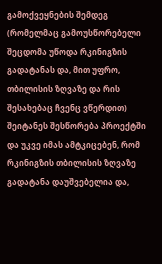გამოქვეყნების შემდეგ (რომელმაც გამოუსწორებელი შეცდომა უწოდა რკინიგზის გადატანას და, მით უფრო, თბილისის ზღვაზე და რის შესახებაც ჩვენც ვწერდით) შეიტანეს შესწორება პროექტში და უკვე იმას ამტკიცებენ, რომ რკინიგზის თბილისის ზღვაზე გადატანა დაუშვებელია და,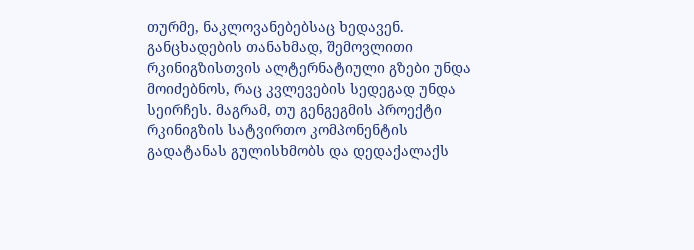თურმე, ნაკლოვანებებსაც ხედავენ.
განცხადების თანახმად, შემოვლითი რკინიგზისთვის ალტერნატიული გზები უნდა მოიძებნოს, რაც კვლევების სედეგად უნდა სეირჩეს. მაგრამ, თუ გენგეგმის პროექტი რკინიგზის სატვირთო კომპონენტის გადატანას გულისხმობს და დედაქალაქს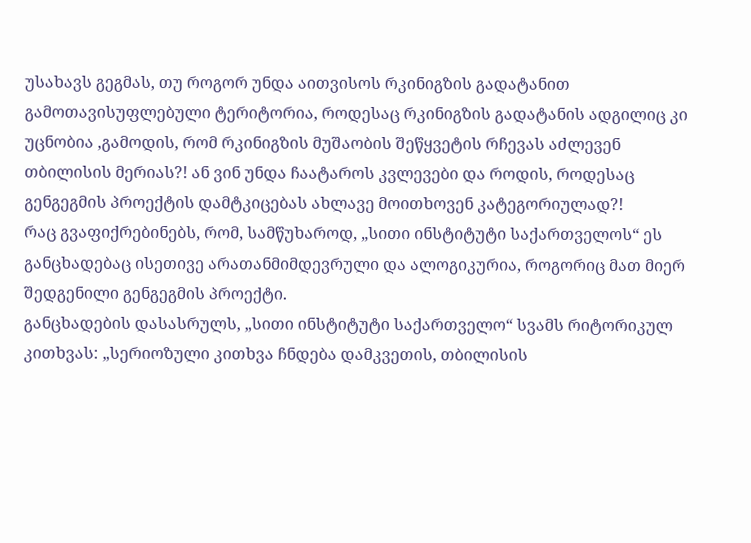უსახავს გეგმას, თუ როგორ უნდა აითვისოს რკინიგზის გადატანით გამოთავისუფლებული ტერიტორია, როდესაც რკინიგზის გადატანის ადგილიც კი უცნობია ,გამოდის, რომ რკინიგზის მუშაობის შეწყვეტის რჩევას აძლევენ თბილისის მერიას?! ან ვინ უნდა ჩაატაროს კვლევები და როდის, როდესაც გენგეგმის პროექტის დამტკიცებას ახლავე მოითხოვენ კატეგორიულად?!
რაც გვაფიქრებინებს, რომ, სამწუხაროდ, „სითი ინსტიტუტი საქართველოს“ ეს განცხადებაც ისეთივე არათანმიმდევრული და ალოგიკურია, როგორიც მათ მიერ შედგენილი გენგეგმის პროექტი.
განცხადების დასასრულს, „სითი ინსტიტუტი საქართველო“ სვამს რიტორიკულ კითხვას: „სერიოზული კითხვა ჩნდება დამკვეთის, თბილისის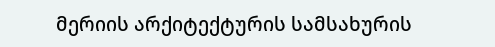მერიის არქიტექტურის სამსახურის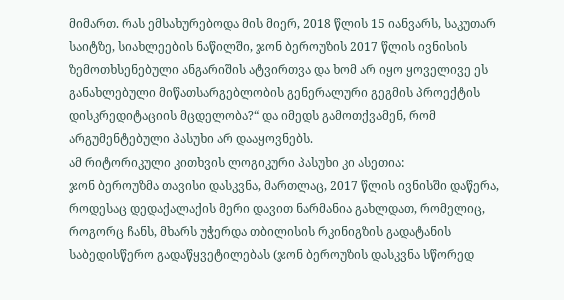მიმართ. რას ემსახურებოდა მის მიერ, 2018 წლის 15 იანვარს, საკუთარ საიტზე, სიახლეების ნაწილში, ჯონ ბეროუზის 2017 წლის ივნისის ზემოთხსენებული ანგარიშის ატვირთვა და ხომ არ იყო ყოველივე ეს განახლებული მიწათსარგებლობის გენერალური გეგმის პროექტის დისკრედიტაციის მცდელობა?“ და იმედს გამოთქვამენ, რომ არგუმენტებული პასუხი არ დააყოვნებს.
ამ რიტორიკული კითხვის ლოგიკური პასუხი კი ასეთია:
ჯონ ბეროუზმა თავისი დასკვნა, მართლაც, 2017 წლის ივნისში დაწერა, როდესაც დედაქალაქის მერი დავით ნარმანია გახლდათ, რომელიც, როგორც ჩანს, მხარს უჭერდა თბილისის რკინიგზის გადატანის საბედისწერო გადაწყვეტილებას (ჯონ ბეროუზის დასკვნა სწორედ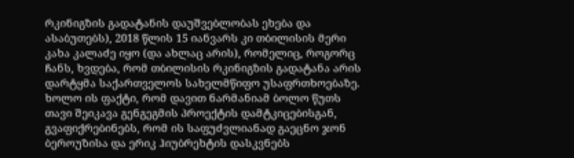რკინიგზის გადატანის დაუშვებლობას ეხება და ასაბუთებს), 2018 წლის 15 იანვარს კი თბილისის მერი კახა კალაძე იყო (და ახლაც არის), რომელიც, როგორც ჩანს, ხვდება, რომ თბილისის რკინიგზის გადატანა არის დარტყმა საქართველოს სახელმწიფო უსაფრთხოებაზე.
ხოლო ის ფაქტი, რომ დავით ნარმანიამ ბოლო წუთს თავი შეიკავა გენგეგმის პროექტის დამტკიცებისგან, გვაფიქრებინებს, რომ ის საფუძვლიანად გაეცნო ჯონ ბეროუზისა და ერიკ ჰიუბრეხტის დასკვნებს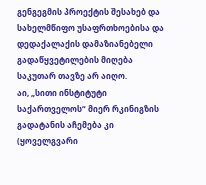გენგეგმის პროექტის შესახებ და სახელმწიფო უსაფრთხოებისა და დედაქალაქის დამაზიანებელი გადაწყვეტილების მიღება საკუთარ თავზე არ აიღო.
აი, „სითი ინსტიტუტი საქართველოს“ მიერ რკინიგზის გადატანის აჩემება კი (ყოველგვარი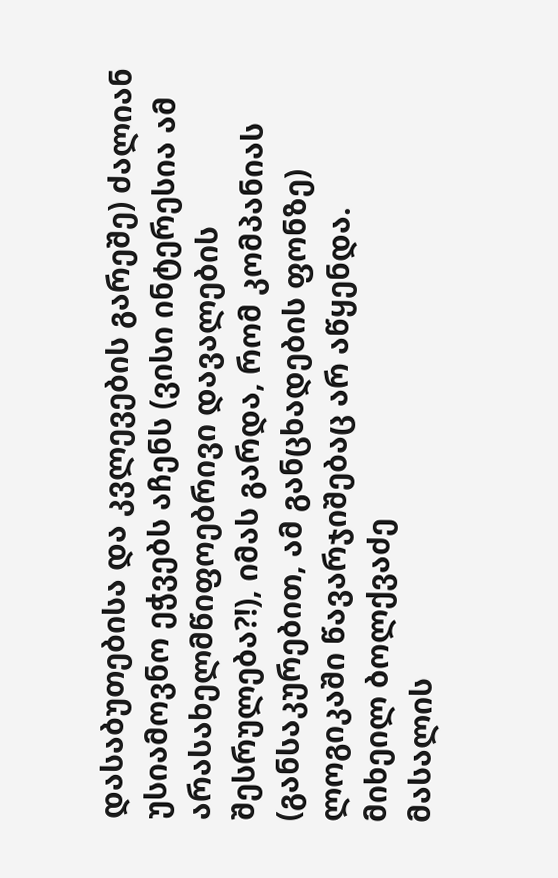დასაბუთებისა და კვლევების გარეშე) ძალიან უსიამოვნო ეჭვებს აჩენს (ვისი ინტერესია ამ არასახელმწიფოებრივი დავალების შესრულება?!), იმას გარდა, რომ კომპანიას (განსაკურებით, ამ განცხადების ფონზე) ლოგიკაში წავარჯიშებაც არ აწყენდა.
მიხეილ ბოლქვაძე
მასალის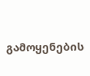გამოყენების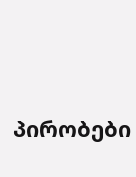პირობები